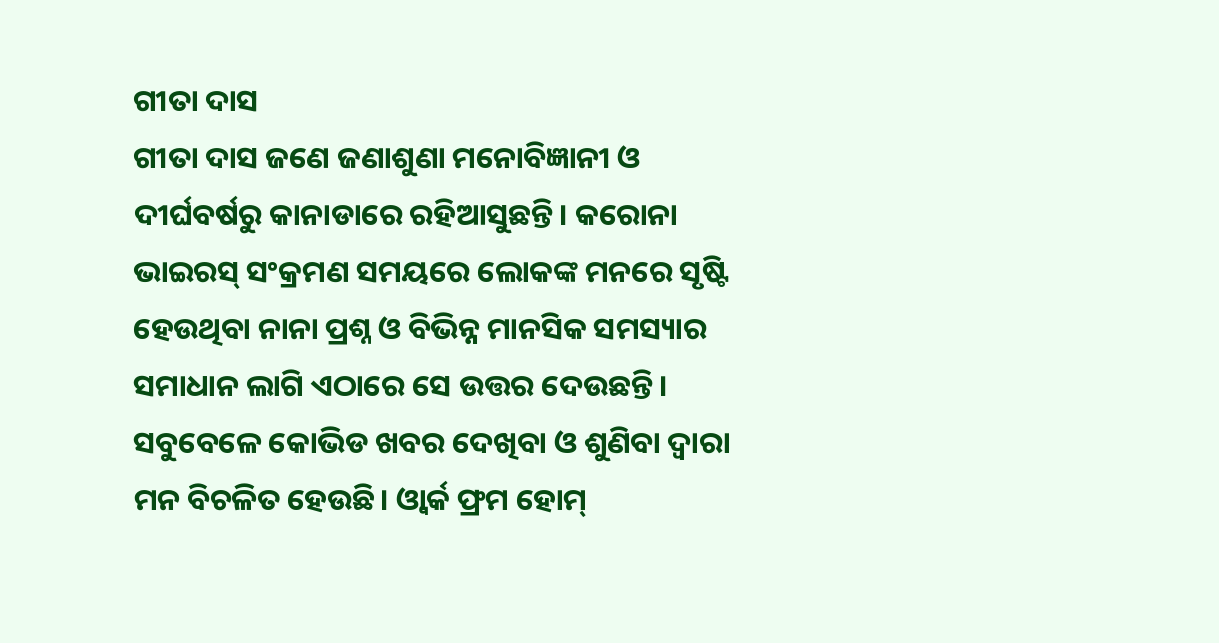ଗୀତା ଦାସ
ଗୀତା ଦାସ ଜଣେ ଜଣାଶୁଣା ମନୋବିଜ୍ଞାନୀ ଓ ଦୀର୍ଘବର୍ଷରୁ କାନାଡାରେ ରହିଆସୁଛନ୍ତି। କରୋନା ଭାଇରସ୍ ସଂକ୍ରମଣ ସମୟରେ ଲୋକଙ୍କ ମନରେ ସୃଷ୍ଟି ହେଉଥିବା ନାନା ପ୍ରଶ୍ନ ଓ ବିଭିନ୍ନ ମାନସିକ ସମସ୍ୟାର ସମାଧାନ ଲାଗି ଏଠାରେ ସେ ଉତ୍ତର ଦେଉଛନ୍ତି।
ସବୁବେଳେ କୋଭିଡ ଖବର ଦେଖିବା ଓ ଶୁଣିବା ଦ୍ୱାରା ମନ ବିଚଳିତ ହେଉଛି। ଓ୍ଵାର୍କ ଫ୍ରମ ହୋମ୍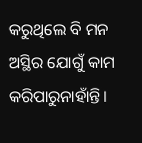କରୁଥିଲେ ବି ମନ ଅସ୍ଥିର ଯୋଗୁଁ କାମ କରିପାରୁନାହାଁନ୍ତି।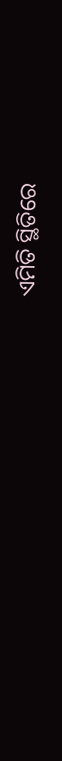ଏମିତି ସ୍ଥିତିରେ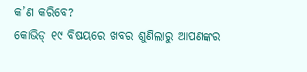କ’ଣ କରିବେ?
କୋଭିଡ୍ ୧୯ ବିଷୟରେ ଖବର ଶୁଣିଲାରୁ ଆପଣଙ୍କର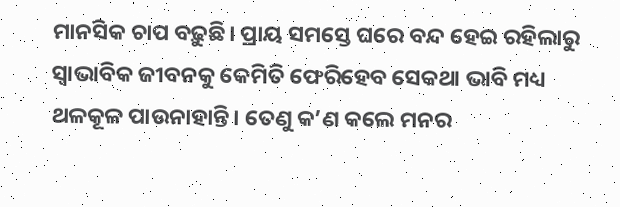ମାନସିକ ଚାପ ବଢ଼ୁଛି। ପ୍ରାୟ ସମସ୍ତେ ଘରେ ବନ୍ଦ ହେଇ ରହିଲାରୁ ସ୍ୱାଭାବିକ ଜୀବନକୁ କେମିତି ଫେରିହେବ ସେକଥା ଭାବି ମଧ୍ୟ ଥଳକୂଳ ପାଉନାହାନ୍ତି। ତେଣୁ କ’ଣ କଲେ ମନର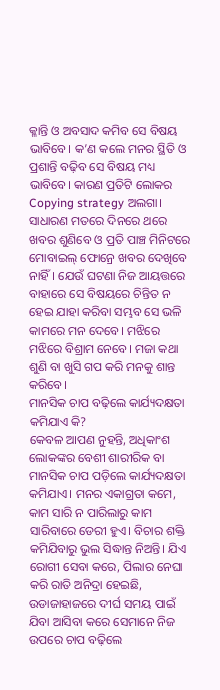କ୍ଳାନ୍ତି ଓ ଅବସାଦ କମିବ ସେ ବିଷୟ ଭାବିବେ। କ’ଣ କଲେ ମନର ସ୍ଥିତି ଓ ପ୍ରଶାନ୍ତି ବଢ଼ିବ ସେ ବିଷୟ ମଧ୍ୟ ଭାବିବେ। କାରଣ ପ୍ରତିଟି ଲୋକର Copying strategy ଅଲଗା।
ସାଧାରଣ ମତରେ ଦିନରେ ଥରେ ଖବର ଶୁଣିବେ ଓ ପ୍ରତି ପାଞ୍ଚ ମିନିଟରେ ମୋବାଇଲ୍ ଫୋନ୍ରେ ଖବର ଦେଖିବେ ନାହିଁ। ଯେଉଁ ଘଟଣା ନିଜ ଆୟତ୍ତରେ ବାହାରେ ସେ ବିଷୟରେ ଚିନ୍ତିତ ନ ହେଇ ଯାହା କରିବା ସମ୍ଭବ ସେ ଭଳି କାମରେ ମନ ଦେବେ। ମଝିରେ ମଝିରେ ବିଶ୍ରାମ ନେବେ। ମଜା କଥା ଶୁଣି ବା ଖୁସି ଗପ କରି ମନକୁ ଶାନ୍ତ କରିବେ।
ମାନସିକ ଚାପ ବଢ଼ିଲେ କାର୍ଯ୍ୟଦକ୍ଷତା କମିଯାଏ କି?
କେବଳ ଆପଣ ନୁହନ୍ତି, ଅଧିକାଂଶ ଲୋକଙ୍କର ବେଶୀ ଶାରୀରିକ ବା ମାନସିକ ଚାପ ପଡ଼ିଲେ କାର୍ଯ୍ୟଦକ୍ଷତା କମିଯାଏ। ମନର ଏକାଗ୍ରତା କମେ, କାମ ସାରି ନ ପାରିଲାରୁ କାମ ସାରିବାରେ ଡେରୀ ହୁଏ। ବିଚାର ଶକ୍ତି କମିଯିବାରୁ ଭୁଲ ସିଦ୍ଧାନ୍ତ ନିଅନ୍ତି। ଯିଏ ରୋଗୀ ସେବା କରେ, ପିଲାର ନେଘା କରି ରାତି ଅନିଦ୍ରା ହେଇଛି, ଉଡାଜାହାଜରେ ଦୀର୍ଘ ସମୟ ପାଇଁ ଯିବା ଆସିବା କରେ ସେମାନେ ନିଜ ଉପରେ ଚାପ ବଢ଼ିଲେ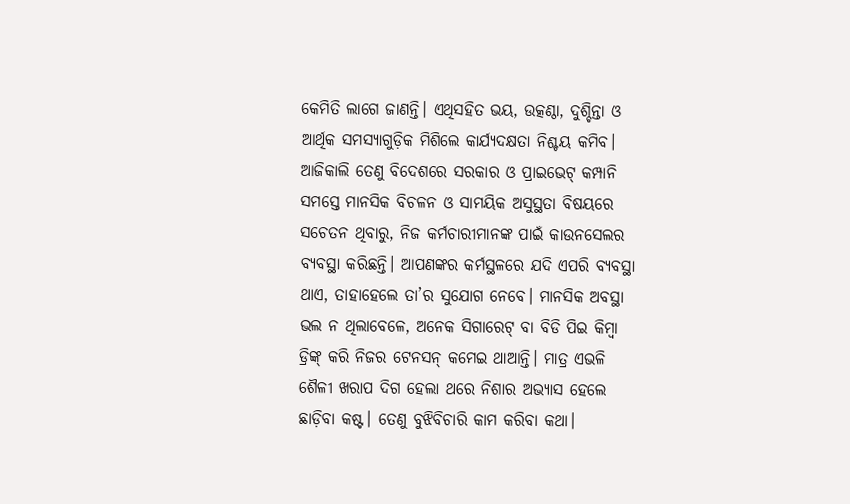କେମିତି ଲାଗେ ଜାଣନ୍ତି। ଏଥିସହିତ ଭୟ, ଉତ୍କଣ୍ଠା, ଦୁଶ୍ଚିନ୍ତା ଓ ଆର୍ଥିକ ସମସ୍ୟାଗୁଡ଼ିକ ମିଶିଲେ କାର୍ଯ୍ୟଦକ୍ଷତା ନିଶ୍ଚୟ କମିବ। ଆଜିକାଲି ତେଣୁ ବିଦେଶରେ ସରକାର ଓ ପ୍ରାଇଭେଟ୍ କମ୍ପାନି ସମସ୍ତେ ମାନସିକ ବିଚଳନ ଓ ସାମୟିକ ଅସୁସ୍ଥତା ବିଷୟରେ ସଚେତନ ଥିବାରୁ, ନିଜ କର୍ମଚାରୀମାନଙ୍କ ପାଇଁ କାଉନସେଲର ବ୍ୟବସ୍ଥା କରିଛନ୍ତି। ଆପଣଙ୍କର କର୍ମସ୍ଥଳରେ ଯଦି ଏପରି ବ୍ୟବସ୍ଥା ଥାଏ, ତାହାହେଲେ ତା’ର ସୁଯୋଗ ନେବେ। ମାନସିକ ଅବସ୍ଥା ଭଲ ନ ଥିଲାବେଳେ, ଅନେକ ସିଗାରେଟ୍ ବା ବିଡି ପିଇ କିମ୍ବା ଡ୍ରିଙ୍କ୍ କରି ନିଜର ଟେନସନ୍ କମେଇ ଥାଆନ୍ତି। ମାତ୍ର ଏଭଳି ଶୈଳୀ ଖରାପ ଦିଗ ହେଲା ଥରେ ନିଶାର ଅଭ୍ୟାସ ହେଲେ ଛାଡ଼ିବା କଷ୍ଟ। ତେଣୁ ବୁଝିବିଚାରି କାମ କରିବା କଥା।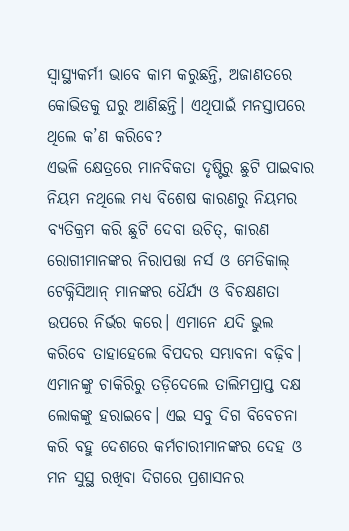ସ୍ୱାସ୍ଥ୍ୟକର୍ମୀ ଭାବେ କାମ କରୁଛନ୍ତି, ଅଜାଣତରେ କୋଭିଡକୁ ଘରୁ ଆଣିଛନ୍ତି। ଏଥିପାଇଁ ମନସ୍ତାପରେ ଥିଲେ କ’ଣ କରିବେ?
ଏଭଳି କ୍ଷେତ୍ରରେ ମାନବିକତା ଦୃଷ୍ଟିରୁ ଛୁଟି ପାଇବାର ନିୟମ ନଥିଲେ ମଧ୍ୟ ବିଶେଷ କାରଣରୁ ନିୟମର ବ୍ୟତିକ୍ରମ କରି ଛୁଟି ଦେବା ଉଚିତ୍, କାରଣ ରୋଗୀମାନଙ୍କର ନିରାପତ୍ତା ନର୍ସ ଓ ମେଡିକାଲ୍ ଟେକ୍ନିସିଆନ୍ ମାନଙ୍କର ଧୈର୍ଯ୍ୟ ଓ ବିଚକ୍ଷଣତା ଉପରେ ନିର୍ଭର କରେ। ଏମାନେ ଯଦି ଭୁଲ କରିବେ ତାହାହେଲେ ବିପଦର ସମ୍ଭାବନା ବଢ଼ିବ। ଏମାନଙ୍କୁ ଚାକିରିରୁ ତଡ଼ିଦେଲେ ତାଲିମପ୍ରାପ୍ତ ଦକ୍ଷ ଲୋକଙ୍କୁ ହରାଇବେ। ଏଇ ସବୁ ଦିଗ ବିବେଚନା କରି ବହୁ ଦେଶରେ କର୍ମଚାରୀମାନଙ୍କର ଦେହ ଓ ମନ ସୁସ୍ଥ ରଖିବା ଦିଗରେ ପ୍ରଶାସନର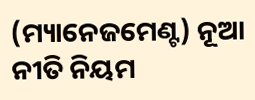(ମ୍ୟାନେଜମେଣ୍ଟ) ନୂଆ ନୀତି ନିୟମ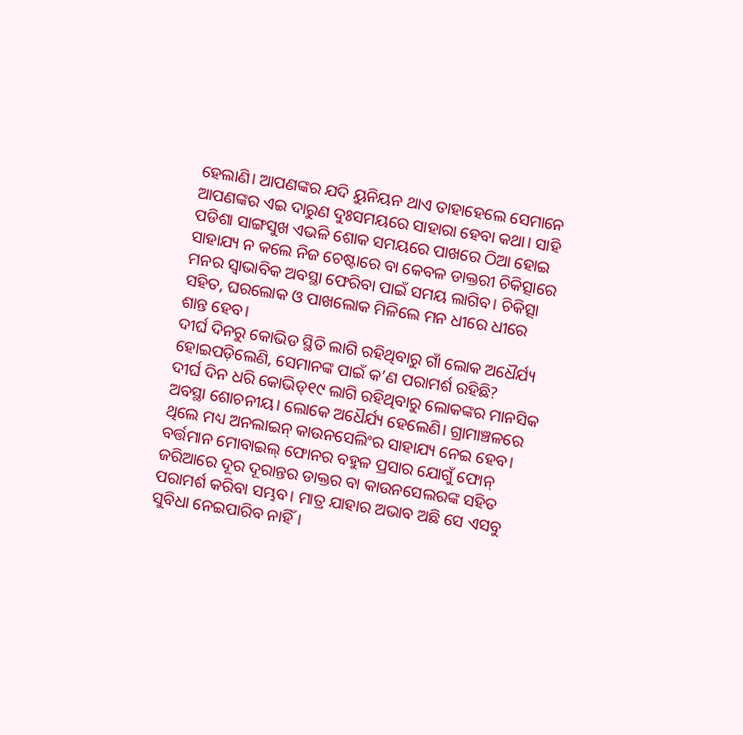ହେଲାଣି। ଆପଣଙ୍କର ଯଦି ୟୁନିୟନ ଥାଏ ତାହାହେଲେ ସେମାନେ ଆପଣଙ୍କର ଏଇ ଦାରୁଣ ଦୁଃସମୟରେ ସାହାରା ହେବା କଥା। ସାହି ପଡିଶା ସାଙ୍ଗସୁଖ ଏଭଳି ଶୋକ ସମୟରେ ପାଖରେ ଠିଆ ହୋଇ ସାହାଯ୍ୟ ନ କଲେ ନିଜ ଚେଷ୍ଟାରେ ବା କେବଳ ଡାକ୍ତରୀ ଚିକିତ୍ସାରେ ମନର ସ୍ୱାଭାବିକ ଅବସ୍ଥା ଫେରିବା ପାଇଁ ସମୟ ଲାଗିବ। ଚିକିତ୍ସା ସହିତ, ଘରଲୋକ ଓ ପାଖଲୋକ ମିଳିଲେ ମନ ଧୀରେ ଧୀରେ ଶାନ୍ତ ହେବ।
ଦୀର୍ଘ ଦିନରୁ କୋଭିଡ ସ୍ଥିତି ଲାଗି ରହିଥିବାରୁ ଗାଁ ଲୋକ ଅଧୈର୍ଯ୍ୟ ହୋଇପଡ଼ିଲେଣି, ସେମାନଙ୍କ ପାଇଁ କ’ଣ ପରାମର୍ଶ ରହିଛି?
ଦୀର୍ଘ ଦିନ ଧରି କୋଭିଡ୍୧୯ ଲାଗି ରହିଥିବାରୁ ଲୋକଙ୍କର ମାନସିକ ଅବସ୍ଥା ଶୋଚନୀୟ। ଲୋକେ ଅଧୈର୍ଯ୍ୟ ହେଲେଣି। ଗ୍ରାମାଞ୍ଚଳରେ ଥିଲେ ମଧ୍ୟ ଅନଲାଇନ୍ କାଉନସେଲିଂର ସାହାଯ୍ୟ ନେଇ ହେବ। ବର୍ତ୍ତମାନ ମୋବାଇଲ୍ ଫୋନର ବହୁଳ ପ୍ରସାର ଯୋଗୁଁ ଫୋନ୍ ଜରିଆରେ ଦୂର ଦୂରାନ୍ତର ଡାକ୍ତର ବା କାଉନସେଲରଙ୍କ ସହିତ ପରାମର୍ଶ କରିବା ସମ୍ଭବ। ମାତ୍ର ଯାହାର ଅଭାବ ଅଛି ସେ ଏସବୁ ସୁବିଧା ନେଇପାରିବ ନାହିଁ।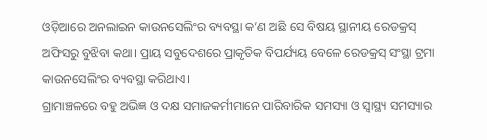ଓଡ଼ିଆରେ ଅନଲାଇନ କାଉନସେଲିଂର ବ୍ୟବସ୍ଥା କ’ଣ ଅଛି ସେ ବିଷୟ ସ୍ଥାନୀୟ ରେଡକ୍ରସ୍ ଅଫିସରୁ ବୁଝିବା କଥା। ପ୍ରାୟ ସବୁଦେଶରେ ପ୍ରାକୃତିକ ବିପର୍ଯ୍ୟୟ ବେଳେ ରେଡକ୍ରସ୍ ସଂସ୍ଥା ଟ୍ରମା କାଉନସେଲିଂର ବ୍ୟବସ୍ଥା କରିଥାଏ।
ଗ୍ରାମାଞ୍ଚଳରେ ବହୁ ଅଭିଜ୍ଞ ଓ ଦକ୍ଷ ସମାଜକର୍ମୀମାନେ ପାରିବାରିକ ସମସ୍ୟା ଓ ସ୍ୱାସ୍ଥ୍ୟ ସମସ୍ୟାର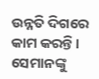ଉନ୍ନତି ଦିଗରେ କାମ କରନ୍ତି। ସେମାନଙ୍କୁ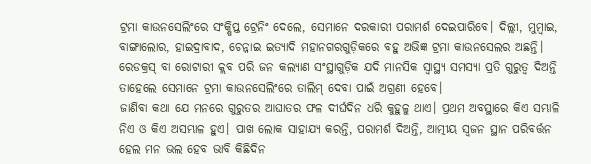ଟ୍ରମା କାଉନସେଲିଂରେ ସଂକ୍ଷିପ୍ତ ଟ୍ରେନିଂ ଦେଲେ, ସେମାନେ ଦରକାରୀ ପରାମର୍ଶ ଦେଇପାରିବେ। ଦିଲ୍ଲୀ, ମୁମ୍ବାଇ, ବାଙ୍ଗାଲୋର, ହାଇଦ୍ରାବାଦ, ଚେନ୍ନାଇ ଇତ୍ୟାଦି ମହାନଗରଗୁଡ଼ିକରେ ବହୁ ଅଭିଜ୍ଞ ଟ୍ରମା କାଉନସେଲର ଅଛନ୍ତି। ରେଡକ୍ରସ୍ ବା ରୋଟାରୀ କ୍ଲବ ପରି ଜନ କଲ୍ୟାଣ ସଂସ୍ଥାଗୁଡ଼ିକ ଯଦି ମାନସିକ ସ୍ୱାସ୍ଥ୍ୟ ସମସ୍ୟା ପ୍ରତି ଗୁରୁତ୍ୱ ଦିଅନ୍ତି ତାହେଲେ ସେମାନେ ଟ୍ରମା କାଉନସେଲିଂରେ ତାଲିମ୍ ଦେବା ପାଇଁ ଅଗ୍ରଣୀ ହେବେ।
ଜାଣିବା କଥା ଯେ ମନରେ ଗୁରୁତର ଆଘାତର ଫଳ ଦୀର୍ଘଦିନ ଧରି କୁହୁଳୁ ଥାଏ। ପ୍ରଥମ ଅବସ୍ଥାରେ କିଏ ସମ୍ଭାଳି ନିଏ ଓ କିଏ ଅସମ୍ଭାଳ ହୁଏ। ପାଖ ଲୋକ ସାହାଯ୍ୟ କରନ୍ତି, ପରାମର୍ଶ ଦିଅନ୍ତି, ଆତ୍ମୀୟ ସ୍ୱଜନ ସ୍ଥାନ ପରିବର୍ତ୍ତନ ହେଲ ମନ ଭଲ ହେବ ଭାବି କିଛିଦିନ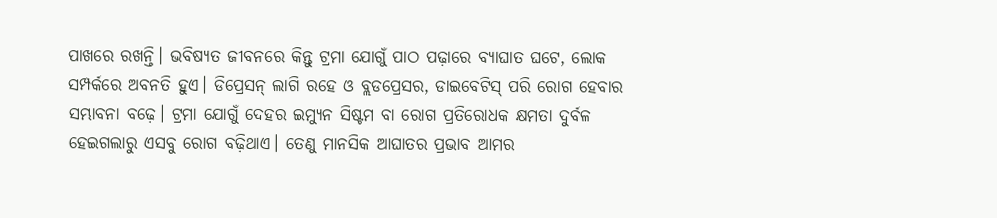ପାଖରେ ରଖନ୍ତି। ଭବିଷ୍ୟତ ଜୀବନରେ କିନ୍ତୁ ଟ୍ରମା ଯୋଗୁଁ ପାଠ ପଢ଼ାରେ ବ୍ୟାଘାତ ଘଟେ, ଲୋକ ସମ୍ପର୍କରେ ଅବନତି ହୁଏ। ଡିପ୍ରେସନ୍ ଲାଗି ରହେ ଓ ବ୍ଲଡପ୍ରେସର, ଡାଇବେଟିସ୍ ପରି ରୋଗ ହେବାର ସମ୍ଭାବନା ବଢ଼େ। ଟ୍ରମା ଯୋଗୁଁ ଦେହର ଇମ୍ୟୁନ ସିଷ୍ଟମ ବା ରୋଗ ପ୍ରତିରୋଧକ କ୍ଷମତା ଦୁର୍ବଳ ହେଇଗଲାରୁ ଏସବୁ ରୋଗ ବଢ଼ିଥାଏ। ତେଣୁ ମାନସିକ ଆଘାତର ପ୍ରଭାବ ଆମର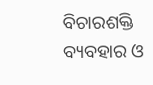ବିଚାରଶକ୍ତି ବ୍ୟବହାର ଓ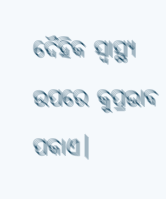ଦୈହିକ ସ୍ୱାସ୍ଥ୍ୟ ଉପରେ କୁପ୍ରଭାବ ପକାଏ।